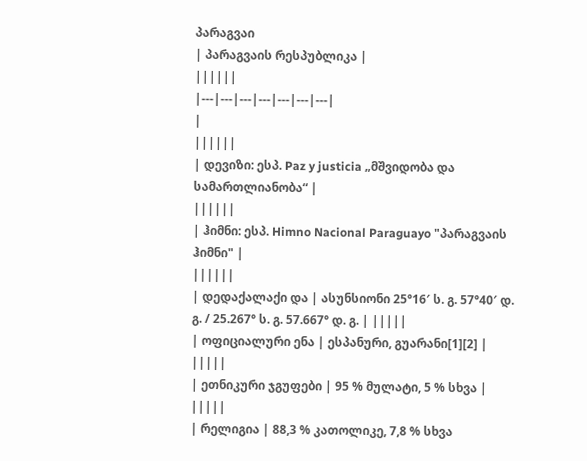პარაგვაი
| პარაგვაის რესპუბლიკა |
||||||
|---|---|---|---|---|---|---|
|
||||||
| დევიზი: ესპ. Paz y justicia „მშვიდობა და სამართლიანობა“ |
||||||
| ჰიმნი: ესპ. Himno Nacional Paraguayo "პარაგვაის ჰიმნი" |
||||||
| დედაქალაქი და | ასუნსიონი 25°16′ ს. გ. 57°40′ დ. გ. / 25.267° ს. გ. 57.667° დ. გ. | |||||
| ოფიციალური ენა | ესპანური, გუარანი[1][2] | |||||
| ეთნიკური ჯგუფები | 95 % მულატი, 5 % სხვა | |||||
| რელიგია | 88,3 % კათოლიკე, 7,8 % სხვა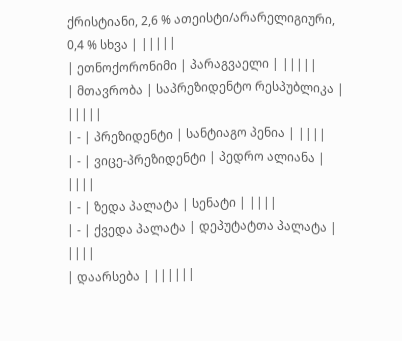ქრისტიანი, 2,6 % ათეისტი/არარელიგიური, 0,4 % სხვა | |||||
| ეთნოქორონიმი | პარაგვაელი | |||||
| მთავრობა | საპრეზიდენტო რესპუბლიკა | |||||
| - | პრეზიდენტი | სანტიაგო პენია | ||||
| - | ვიცე-პრეზიდენტი | პედრო ალიანა | ||||
| - | ზედა პალატა | სენატი | ||||
| - | ქვედა პალატა | დეპუტატთა პალატა | ||||
| დაარსება | ||||||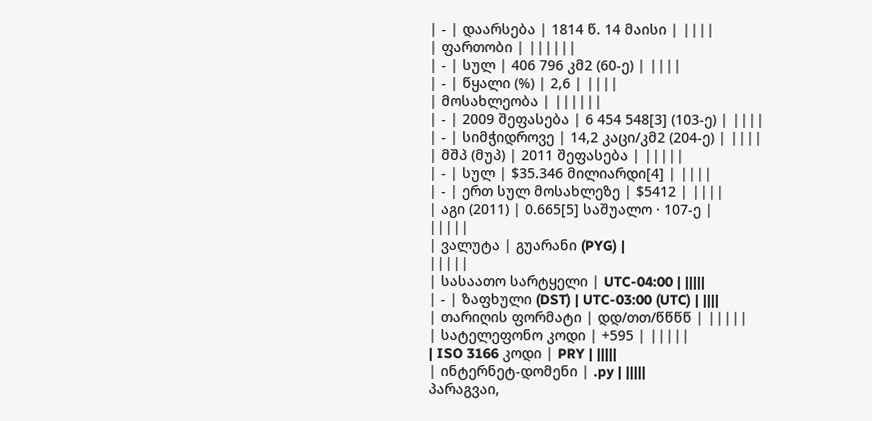| - | დაარსება | 1814 წ. 14 მაისი | ||||
| ფართობი | ||||||
| - | სულ | 406 796 კმ2 (60-ე) | ||||
| - | წყალი (%) | 2,6 | ||||
| მოსახლეობა | ||||||
| - | 2009 შეფასება | 6 454 548[3] (103-ე) | ||||
| - | სიმჭიდროვე | 14,2 კაცი/კმ2 (204-ე) | ||||
| მშპ (მუპ) | 2011 შეფასება | |||||
| - | სულ | $35.346 მილიარდი[4] | ||||
| - | ერთ სულ მოსახლეზე | $5412 | ||||
| აგი (2011) | 0.665[5] საშუალო · 107-ე |
|||||
| ვალუტა | გუარანი (PYG) |
|||||
| სასაათო სარტყელი | UTC-04:00 | |||||
| - | ზაფხული (DST) | UTC-03:00 (UTC) | ||||
| თარიღის ფორმატი | დდ/თთ/წწწწ | |||||
| სატელეფონო კოდი | +595 | |||||
| ISO 3166 კოდი | PRY | |||||
| ინტერნეტ-დომენი | .py | |||||
პარაგვაი,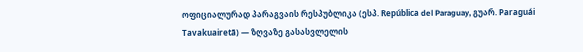ოფიციალურად პარაგვაის რესპუბლიკა (ესპ. República del Paraguay, გუარ. Paraguái Tavakuairetã) — ზღვაზე გასასვლელის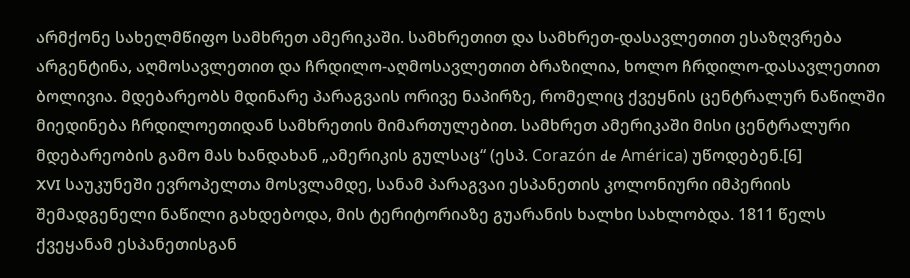არმქონე სახელმწიფო სამხრეთ ამერიკაში. სამხრეთით და სამხრეთ-დასავლეთით ესაზღვრება არგენტინა, აღმოსავლეთით და ჩრდილო-აღმოსავლეთით ბრაზილია, ხოლო ჩრდილო-დასავლეთით ბოლივია. მდებარეობს მდინარე პარაგვაის ორივე ნაპირზე, რომელიც ქვეყნის ცენტრალურ ნაწილში მიედინება ჩრდილოეთიდან სამხრეთის მიმართულებით. სამხრეთ ამერიკაში მისი ცენტრალური მდებარეობის გამო მას ხანდახან „ამერიკის გულსაც“ (ესპ. Corazón de América) უწოდებენ.[6]
XVI საუკუნეში ევროპელთა მოსვლამდე, სანამ პარაგვაი ესპანეთის კოლონიური იმპერიის შემადგენელი ნაწილი გახდებოდა, მის ტერიტორიაზე გუარანის ხალხი სახლობდა. 1811 წელს ქვეყანამ ესპანეთისგან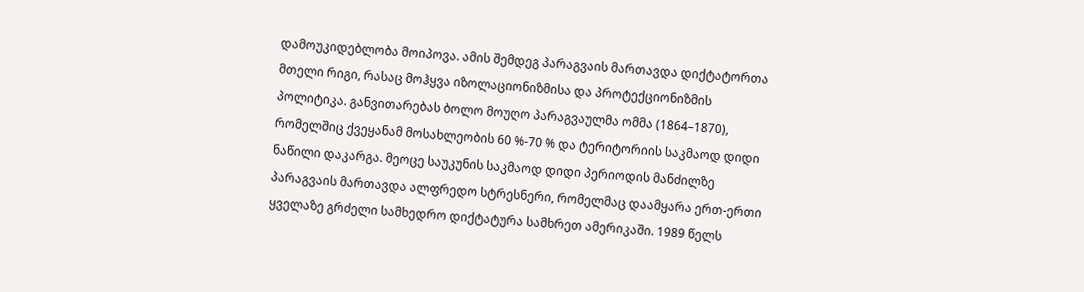დამოუკიდებლობა მოიპოვა. ამის შემდეგ პარაგვაის მართავდა დიქტატორთა მთელი რიგი, რასაც მოჰყვა იზოლაციონიზმისა და პროტექციონიზმის პოლიტიკა. განვითარებას ბოლო მოუღო პარაგვაულმა ომმა (1864–1870), რომელშიც ქვეყანამ მოსახლეობის 60 %-70 % და ტერიტორიის საკმაოდ დიდი ნაწილი დაკარგა. მეოცე საუკუნის საკმაოდ დიდი პერიოდის მანძილზე პარაგვაის მართავდა ალფრედო სტრესნერი, რომელმაც დაამყარა ერთ-ერთი ყველაზე გრძელი სამხედრო დიქტატურა სამხრეთ ამერიკაში. 1989 წელს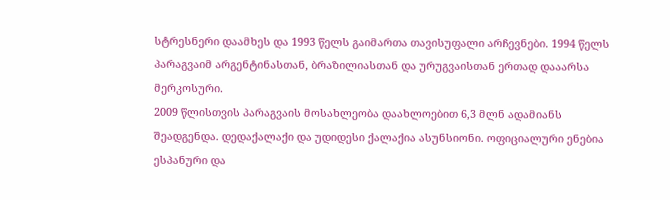სტრესნერი დაამხეს და 1993 წელს გაიმართა თავისუფალი არჩევნები. 1994 წელს პარაგვაიმ არგენტინასთან, ბრაზილიასთან და ურუგვაისთან ერთად დააარსა მერკოსური.
2009 წლისთვის პარაგვაის მოსახლეობა დაახლოებით 6,3 მლნ ადამიანს შეადგენდა. დედაქალაქი და უდიდესი ქალაქია ასუნსიონი. ოფიციალური ენებია ესპანური და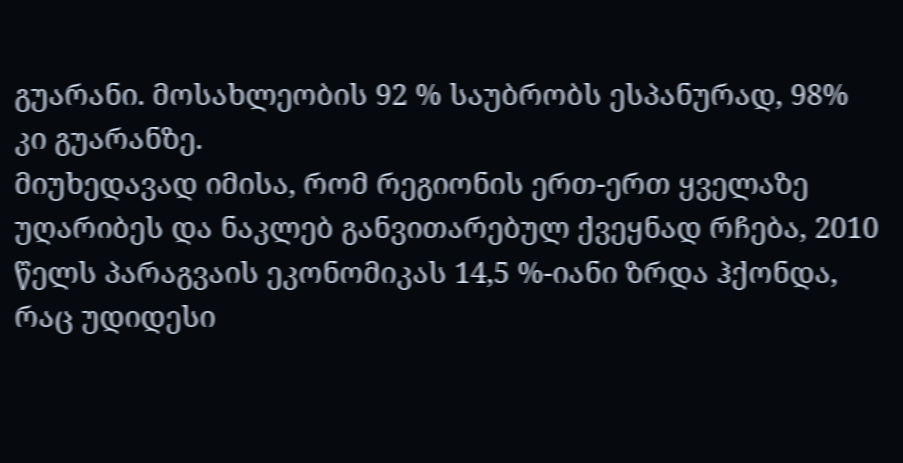გუარანი. მოსახლეობის 92 % საუბრობს ესპანურად, 98% კი გუარანზე.
მიუხედავად იმისა, რომ რეგიონის ერთ-ერთ ყველაზე უღარიბეს და ნაკლებ განვითარებულ ქვეყნად რჩება, 2010 წელს პარაგვაის ეკონომიკას 14,5 %-იანი ზრდა ჰქონდა, რაც უდიდესი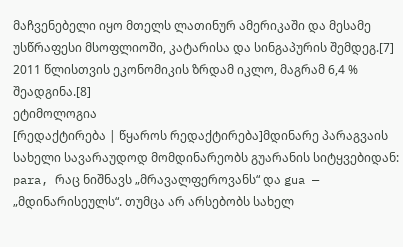მაჩვენებელი იყო მთელს ლათინურ ამერიკაში და მესამე უსწრაფესი მსოფლიოში, კატარისა და სინგაპურის შემდეგ.[7] 2011 წლისთვის ეკონომიკის ზრდამ იკლო, მაგრამ 6,4 % შეადგინა.[8]
ეტიმოლოგია
[რედაქტირება | წყაროს რედაქტირება]მდინარე პარაგვაის სახელი სავარაუდოდ მომდინარეობს გუარანის სიტყვებიდან: para, რაც ნიშნავს „მრავალფეროვანს“ და gua — „მდინარისეულს“. თუმცა არ არსებობს სახელ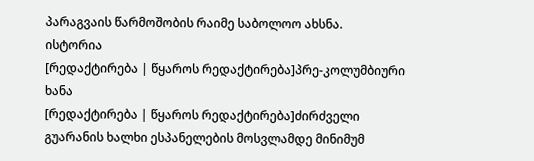პარაგვაის წარმოშობის რაიმე საბოლოო ახსნა.
ისტორია
[რედაქტირება | წყაროს რედაქტირება]პრე-კოლუმბიური ხანა
[რედაქტირება | წყაროს რედაქტირება]ძირძველი გუარანის ხალხი ესპანელების მოსვლამდე მინიმუმ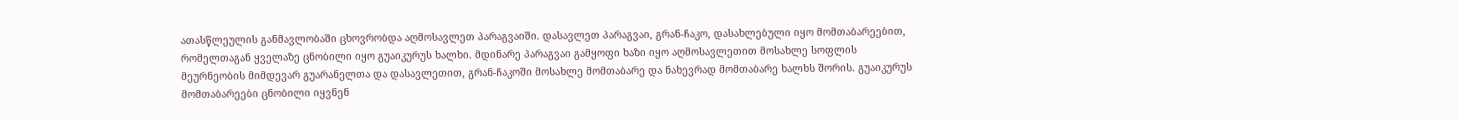ათასწლეულის განმავლობაში ცხოვრობდა აღმოსავლეთ პარაგვაიში. დასავლეთ პარაგვაი, გრან-ჩაკო, დასახლებული იყო მომთაბარეებით, რომელთაგან ყველაზე ცნობილი იყო გუაიკურუს ხალხი. მდინარე პარაგვაი გამყოფი ხაზი იყო აღმოსავლეთით მოსახლე სოფლის მეურნეობის მიმდევარ გუარანელთა და დასავლეთით, გრან-ჩაკოში მოსახლე მომთაბარე და ნახევრად მომთაბარე ხალხს შორის. გუაიკურუს მომთაბარეები ცნობილი იყვნენ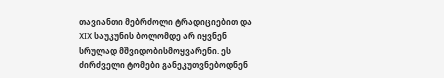თავიანთი მებრძოლი ტრადიციებით და XIX საუკუნის ბოლომდე არ იყვნენ სრულად მშვიდობისმოყვარენი. ეს ძირძველი ტომები განეკუთვნებოდნენ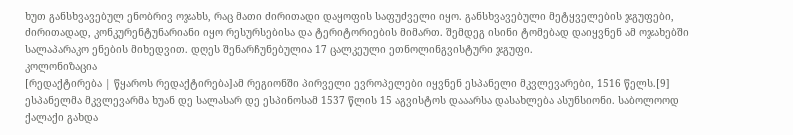ხუთ განსხვავებულ ენობრივ ოჯახს, რაც მათი ძირითადი დაყოფის საფუძველი იყო. განსხვავებული მეტყველების ჯგუფები, ძირითადად, კონკურენტუნარიანი იყო რესურსებისა და ტერიტორიების მიმართ. შემდეგ ისინი ტომებად დაიყვნენ ამ ოჯახებში სალაპარაკო ენების მიხედვით. დღეს შენარჩუნებულია 17 ცალკეული ეთნოლინგვისტური ჯგუფი.
კოლონიზაცია
[რედაქტირება | წყაროს რედაქტირება]ამ რეგიონში პირველი ევროპელები იყვნენ ესპანელი მკვლევარები, 1516 წელს.[9] ესპანელმა მკვლევარმა ხუან დე სალასარ დე ესპინოსამ 1537 წლის 15 აგვისტოს დააარსა დასახლება ასუნსიონი. საბოლოოდ ქალაქი გახდა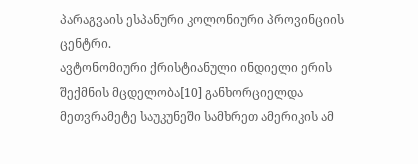პარაგვაის ესპანური კოლონიური პროვინციის ცენტრი.
ავტონომიური ქრისტიანული ინდიელი ერის შექმნის მცდელობა[10] განხორციელდა მეთვრამეტე საუკუნეში სამხრეთ ამერიკის ამ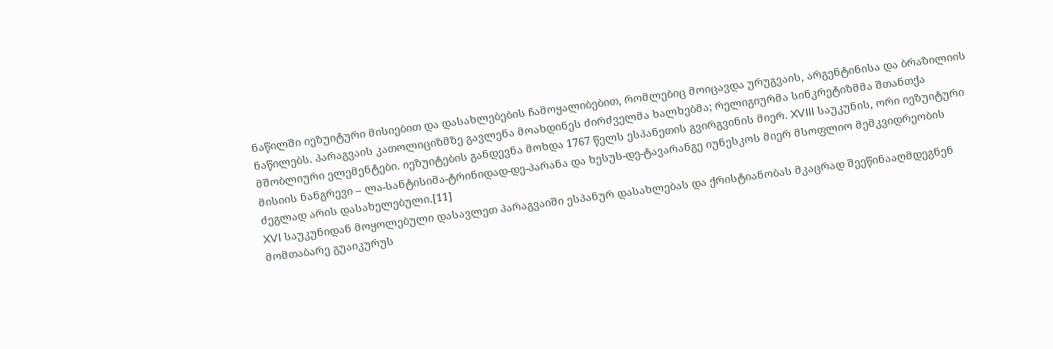ნაწილში იეზუიტური მისიებით და დასახლებების ჩამოყალიბებით, რომლებიც მოიცავდა ურუგვაის, არგენტინისა და ბრაზილიის ნაწილებს. პარაგვაის კათოლიციზმზე გავლენა მოახდინეს ძირძველმა ხალხებმა; რელიგიურმა სინკრეტიზმმა შთანთქა მშობლიური ელემენტები. იეზუიტების განდევნა მოხდა 1767 წელს ესპანეთის გვირგვინის მიერ. XVIII საუკუნის, ორი იეზუიტური მისიის ნანგრევი – ლა-სანტისიმა-ტრინიდად-დე-პარანა და ხესუს-დე-ტავარანგე იუნესკოს მიერ მსოფლიო მემკვიდრეობის ძეგლად არის დასახელებული.[11]
XVI საუკუნიდან მოყოლებული დასავლეთ პარაგვაიში ესპანურ დასახლებას და ქრისტიანობას მკაცრად შეეწინააღმდეგნენ მომთაბარე გუაიკურუს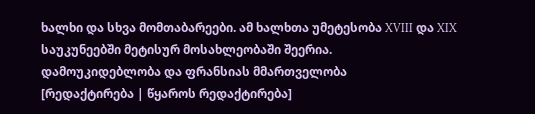ხალხი და სხვა მომთაბარეები. ამ ხალხთა უმეტესობა XVIII და XIX საუკუნეებში მეტისურ მოსახლეობაში შეერია.
დამოუკიდებლობა და ფრანსიას მმართველობა
[რედაქტირება | წყაროს რედაქტირება]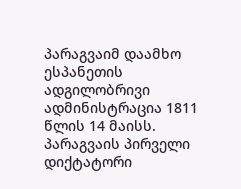პარაგვაიმ დაამხო ესპანეთის ადგილობრივი ადმინისტრაცია 1811 წლის 14 მაისს. პარაგვაის პირველი დიქტატორი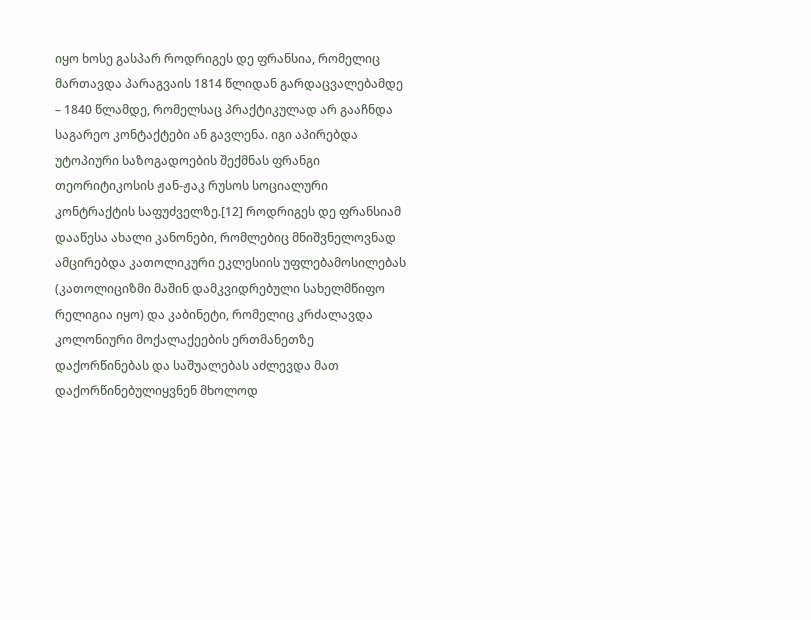იყო ხოსე გასპარ როდრიგეს დე ფრანსია, რომელიც მართავდა პარაგვაის 1814 წლიდან გარდაცვალებამდე – 1840 წლამდე, რომელსაც პრაქტიკულად არ გააჩნდა საგარეო კონტაქტები ან გავლენა. იგი აპირებდა უტოპიური საზოგადოების შექმნას ფრანგი თეორიტიკოსის ჟან-ჟაკ რუსოს სოციალური კონტრაქტის საფუძველზე.[12] როდრიგეს დე ფრანსიამ დააწესა ახალი კანონები, რომლებიც მნიშვნელოვნად ამცირებდა კათოლიკური ეკლესიის უფლებამოსილებას (კათოლიციზმი მაშინ დამკვიდრებული სახელმწიფო რელიგია იყო) და კაბინეტი, რომელიც კრძალავდა კოლონიური მოქალაქეების ერთმანეთზე დაქორწინებას და საშუალებას აძლევდა მათ დაქორწინებულიყვნენ მხოლოდ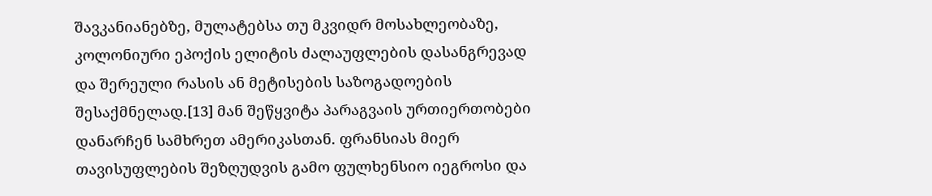შავკანიანებზე, მულატებსა თუ მკვიდრ მოსახლეობაზე, კოლონიური ეპოქის ელიტის ძალაუფლების დასანგრევად და შერეული რასის ან მეტისების საზოგადოების შესაქმნელად.[13] მან შეწყვიტა პარაგვაის ურთიერთობები დანარჩენ სამხრეთ ამერიკასთან. ფრანსიას მიერ თავისუფლების შეზღუდვის გამო ფულხენსიო იეგროსი და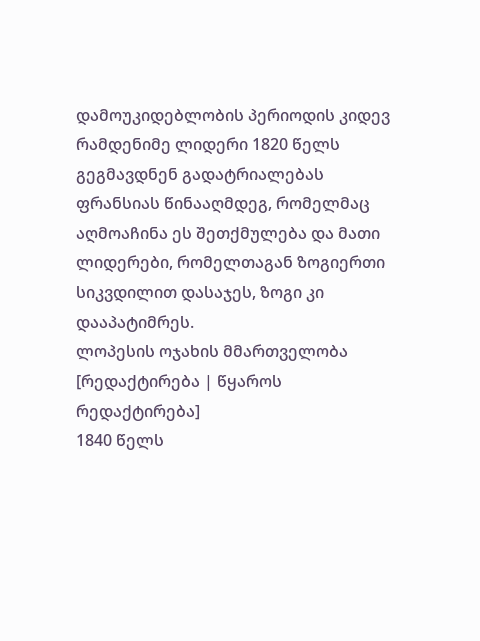დამოუკიდებლობის პერიოდის კიდევ რამდენიმე ლიდერი 1820 წელს გეგმავდნენ გადატრიალებას ფრანსიას წინააღმდეგ, რომელმაც აღმოაჩინა ეს შეთქმულება და მათი ლიდერები, რომელთაგან ზოგიერთი სიკვდილით დასაჯეს, ზოგი კი დააპატიმრეს.
ლოპესის ოჯახის მმართველობა
[რედაქტირება | წყაროს რედაქტირება]
1840 წელს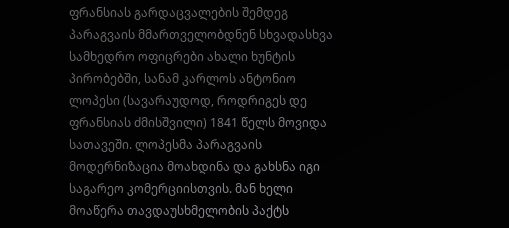ფრანსიას გარდაცვალების შემდეგ პარაგვაის მმართველობდნენ სხვადასხვა სამხედრო ოფიცრები ახალი ხუნტის პირობებში, სანამ კარლოს ანტონიო ლოპესი (სავარაუდოდ, როდრიგეს დე ფრანსიას ძმისშვილი) 1841 წელს მოვიდა სათავეში. ლოპესმა პარაგვაის მოდერნიზაცია მოახდინა და გახსნა იგი საგარეო კომერციისთვის. მან ხელი მოაწერა თავდაუსხმელობის პაქტს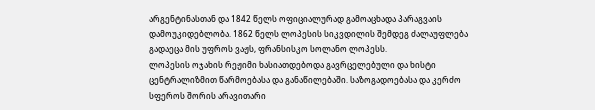არგენტინასთან და 1842 წელს ოფიციალურად გამოაცხადა პარაგვაის დამოუკიდებლობა. 1862 წელს ლოპესის სიკვდილის შემდეგ ძალაუფლება გადაეცა მის უფროს ვაჟს, ფრანსისკო სოლანო ლოპესს.
ლოპესის ოჯახის რეჟიმი ხასიათდებოდა გავრცელებული და ხისტი ცენტრალიზმით წარმოებასა და განაწილებაში. საზოგადოებასა და კერძო სფეროს შორის არავითარი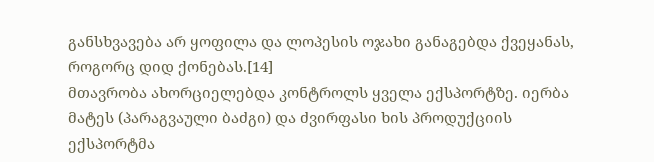განსხვავება არ ყოფილა და ლოპესის ოჯახი განაგებდა ქვეყანას, როგორც დიდ ქონებას.[14]
მთავრობა ახორციელებდა კონტროლს ყველა ექსპორტზე. იერბა მატეს (პარაგვაული ბაძგი) და ძვირფასი ხის პროდუქციის ექსპორტმა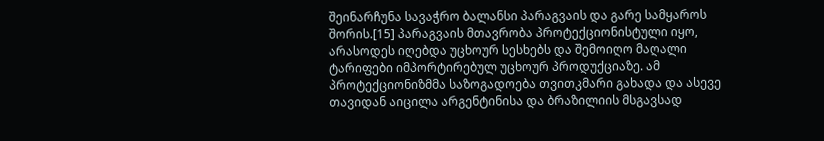შეინარჩუნა სავაჭრო ბალანსი პარაგვაის და გარე სამყაროს შორის.[15] პარაგვაის მთავრობა პროტექციონისტული იყო, არასოდეს იღებდა უცხოურ სესხებს და შემოიღო მაღალი ტარიფები იმპორტირებულ უცხოურ პროდუქციაზე. ამ პროტექციონიზმმა საზოგადოება თვითკმარი გახადა და ასევე თავიდან აიცილა არგენტინისა და ბრაზილიის მსგავსად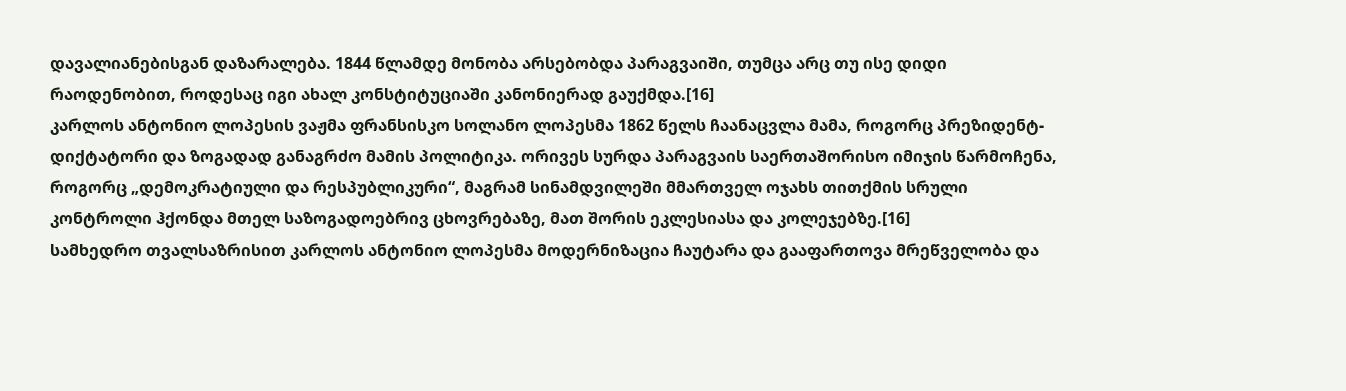დავალიანებისგან დაზარალება. 1844 წლამდე მონობა არსებობდა პარაგვაიში, თუმცა არც თუ ისე დიდი რაოდენობით, როდესაც იგი ახალ კონსტიტუციაში კანონიერად გაუქმდა.[16]
კარლოს ანტონიო ლოპესის ვაჟმა ფრანსისკო სოლანო ლოპესმა 1862 წელს ჩაანაცვლა მამა, როგორც პრეზიდენტ-დიქტატორი და ზოგადად განაგრძო მამის პოლიტიკა. ორივეს სურდა პარაგვაის საერთაშორისო იმიჯის წარმოჩენა, როგორც „დემოკრატიული და რესპუბლიკური“, მაგრამ სინამდვილეში მმართველ ოჯახს თითქმის სრული კონტროლი ჰქონდა მთელ საზოგადოებრივ ცხოვრებაზე, მათ შორის ეკლესიასა და კოლეჯებზე.[16]
სამხედრო თვალსაზრისით კარლოს ანტონიო ლოპესმა მოდერნიზაცია ჩაუტარა და გააფართოვა მრეწველობა და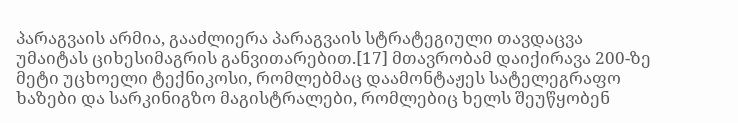პარაგვაის არმია, გააძლიერა პარაგვაის სტრატეგიული თავდაცვა უმაიტას ციხესიმაგრის განვითარებით.[17] მთავრობამ დაიქირავა 200-ზე მეტი უცხოელი ტექნიკოსი, რომლებმაც დაამონტაჟეს სატელეგრაფო ხაზები და სარკინიგზო მაგისტრალები, რომლებიც ხელს შეუწყობენ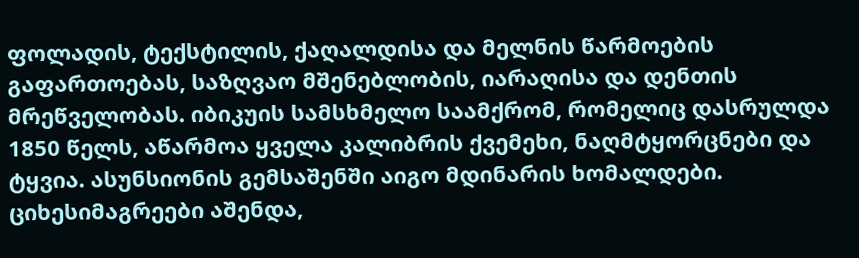ფოლადის, ტექსტილის, ქაღალდისა და მელნის წარმოების გაფართოებას, საზღვაო მშენებლობის, იარაღისა და დენთის მრეწველობას. იბიკუის სამსხმელო საამქრომ, რომელიც დასრულდა 1850 წელს, აწარმოა ყველა კალიბრის ქვემეხი, ნაღმტყორცნები და ტყვია. ასუნსიონის გემსაშენში აიგო მდინარის ხომალდები. ციხესიმაგრეები აშენდა,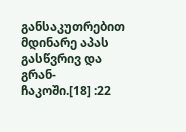განსაკუთრებით მდინარე აპას გასწვრივ და გრან-ჩაკოში.[18] :22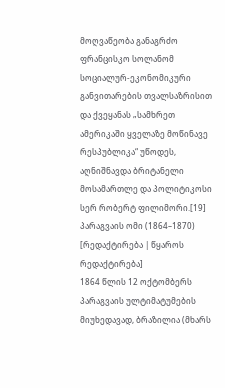მოღვაწეობა განაგრძო ფრანცისკო სოლანომ სოციალურ-ეკონომიკური განვითარების თვალსაზრისით და ქვეყანას „სამხრეთ ამერიკაში ყველაზე მოწინავე რესპუბლიკა“ უწოდეს, აღნიშნავდა ბრიტანელი მოსამართლე და პოლიტიკოსი სერ რობერტ ფილიმორი.[19]
პარაგვაის ომი (1864–1870)
[რედაქტირება | წყაროს რედაქტირება]
1864 წლის 12 ოქტომბერს პარაგვაის ულტიმატუმების მიუხედავად, ბრაზილია (მხარს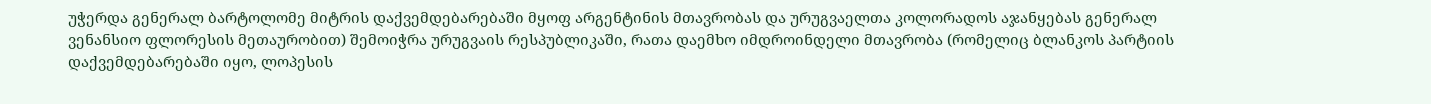უჭერდა გენერალ ბარტოლომე მიტრის დაქვემდებარებაში მყოფ არგენტინის მთავრობას და ურუგვაელთა კოლორადოს აჯანყებას გენერალ ვენანსიო ფლორესის მეთაურობით) შემოიჭრა ურუგვაის რესპუბლიკაში, რათა დაემხო იმდროინდელი მთავრობა (რომელიც ბლანკოს პარტიის დაქვემდებარებაში იყო, ლოპესის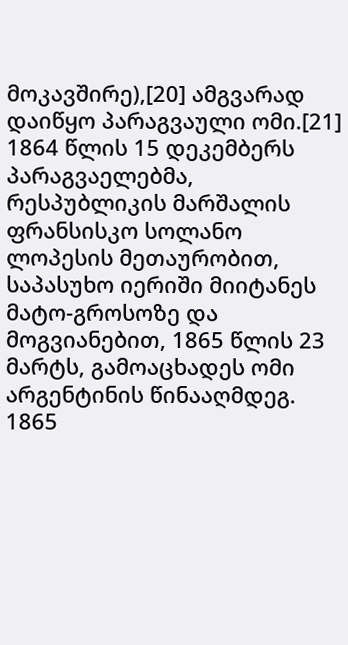მოკავშირე),[20] ამგვარად დაიწყო პარაგვაული ომი.[21]
1864 წლის 15 დეკემბერს პარაგვაელებმა, რესპუბლიკის მარშალის ფრანსისკო სოლანო ლოპესის მეთაურობით, საპასუხო იერიში მიიტანეს მატო-გროსოზე და მოგვიანებით, 1865 წლის 23 მარტს, გამოაცხადეს ომი არგენტინის წინააღმდეგ. 1865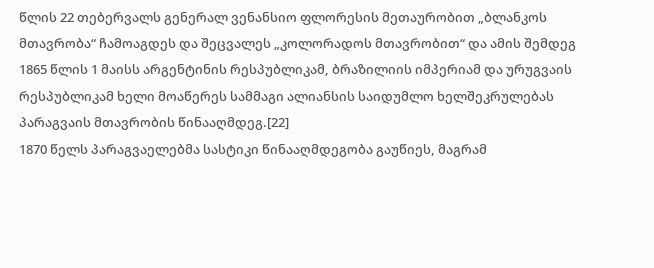წლის 22 თებერვალს გენერალ ვენანსიო ფლორესის მეთაურობით „ბლანკოს მთავრობა“ ჩამოაგდეს და შეცვალეს „კოლორადოს მთავრობით“ და ამის შემდეგ 1865 წლის 1 მაისს არგენტინის რესპუბლიკამ, ბრაზილიის იმპერიამ და ურუგვაის რესპუბლიკამ ხელი მოაწერეს სამმაგი ალიანსის საიდუმლო ხელშეკრულებას პარაგვაის მთავრობის წინააღმდეგ.[22]
1870 წელს პარაგვაელებმა სასტიკი წინააღმდეგობა გაუწიეს, მაგრამ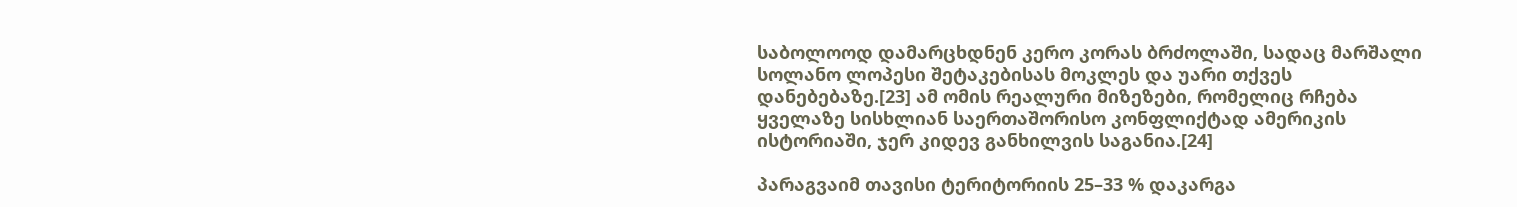საბოლოოდ დამარცხდნენ კერო კორას ბრძოლაში, სადაც მარშალი სოლანო ლოპესი შეტაკებისას მოკლეს და უარი თქვეს დანებებაზე.[23] ამ ომის რეალური მიზეზები, რომელიც რჩება ყველაზე სისხლიან საერთაშორისო კონფლიქტად ამერიკის ისტორიაში, ჯერ კიდევ განხილვის საგანია.[24]

პარაგვაიმ თავისი ტერიტორიის 25–33 % დაკარგა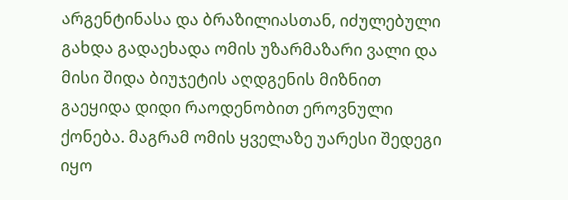არგენტინასა და ბრაზილიასთან, იძულებული გახდა გადაეხადა ომის უზარმაზარი ვალი და მისი შიდა ბიუჯეტის აღდგენის მიზნით გაეყიდა დიდი რაოდენობით ეროვნული ქონება. მაგრამ ომის ყველაზე უარესი შედეგი იყო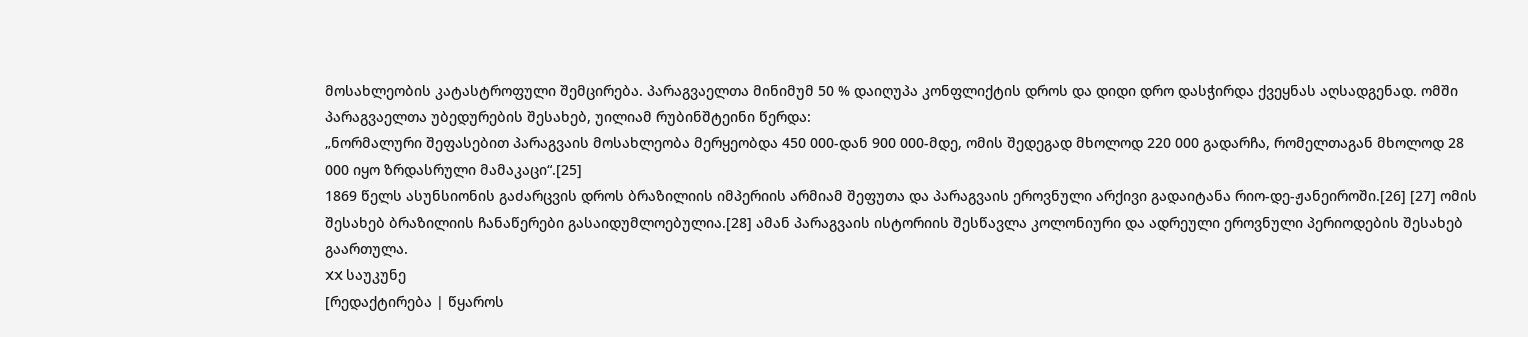მოსახლეობის კატასტროფული შემცირება. პარაგვაელთა მინიმუმ 50 % დაიღუპა კონფლიქტის დროს და დიდი დრო დასჭირდა ქვეყნას აღსადგენად. ომში პარაგვაელთა უბედურების შესახებ, უილიამ რუბინშტეინი წერდა:
„ნორმალური შეფასებით პარაგვაის მოსახლეობა მერყეობდა 450 000-დან 900 000-მდე, ომის შედეგად მხოლოდ 220 000 გადარჩა, რომელთაგან მხოლოდ 28 000 იყო ზრდასრული მამაკაცი“.[25]
1869 წელს ასუნსიონის გაძარცვის დროს ბრაზილიის იმპერიის არმიამ შეფუთა და პარაგვაის ეროვნული არქივი გადაიტანა რიო-დე-ჟანეიროში.[26] [27] ომის შესახებ ბრაზილიის ჩანაწერები გასაიდუმლოებულია.[28] ამან პარაგვაის ისტორიის შესწავლა კოლონიური და ადრეული ეროვნული პერიოდების შესახებ გაართულა.
XX საუკუნე
[რედაქტირება | წყაროს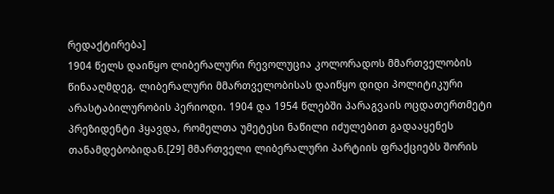რედაქტირება]
1904 წელს დაიწყო ლიბერალური რევოლუცია კოლორადოს მმართველობის წინააღმდეგ. ლიბერალური მმართველობისას დაიწყო დიდი პოლიტიკური არასტაბილურობის პერიოდი. 1904 და 1954 წლებში პარაგვაის ოცდათერთმეტი პრეზიდენტი ჰყავდა, რომელთა უმეტესი ნაწილი იძულებით გადააყენეს თანამდებობიდან.[29] მმართველი ლიბერალური პარტიის ფრაქციებს შორის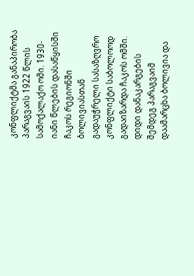კონფლიქტმა განაპირობა პარაგვაის 1922 წლის სამოქალაქო ომი. 1930-იანი წლების დასაწყისში ჩაკოს რეგიონში ბოლივიასთან გადაუჭრელი სასაზღვრო კონფლიქტი საბოლოოდ გადაიზარდა ჩაკოს ომში. დიდი დანაკარგების შემდეგ პარაგვაიმ დაამარცხა ბოლივია და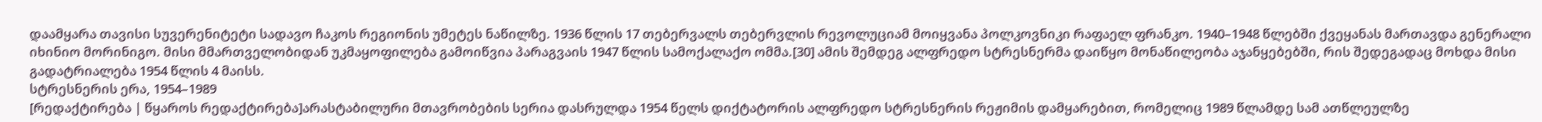დაამყარა თავისი სუვერენიტეტი სადავო ჩაკოს რეგიონის უმეტეს ნაწილზე. 1936 წლის 17 თებერვალს თებერვლის რევოლუციამ მოიყვანა პოლკოვნიკი რაფაელ ფრანკო. 1940–1948 წლებში ქვეყანას მართავდა გენერალი იხინიო მორინიგო. მისი მმართველობიდან უკმაყოფილება გამოიწვია პარაგვაის 1947 წლის სამოქალაქო ომმა.[30] ამის შემდეგ ალფრედო სტრესნერმა დაიწყო მონაწილეობა აჯანყებებში, რის შედეგადაც მოხდა მისი გადატრიალება 1954 წლის 4 მაისს.
სტრესნერის ერა, 1954–1989
[რედაქტირება | წყაროს რედაქტირება]არასტაბილური მთავრობების სერია დასრულდა 1954 წელს დიქტატორის ალფრედო სტრესნერის რეჟიმის დამყარებით, რომელიც 1989 წლამდე სამ ათწლეულზე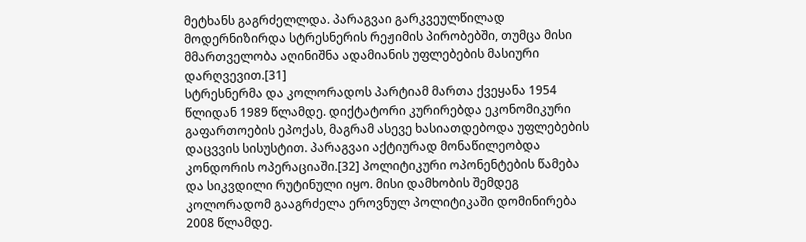მეტხანს გაგრძელლდა. პარაგვაი გარკვეულწილად მოდერნიზირდა სტრესნერის რეჟიმის პირობებში, თუმცა მისი მმართველობა აღინიშნა ადამიანის უფლებების მასიური დარღვევით.[31]
სტრესნერმა და კოლორადოს პარტიამ მართა ქვეყანა 1954 წლიდან 1989 წლამდე. დიქტატორი კურირებდა ეკონომიკური გაფართოების ეპოქას, მაგრამ ასევე ხასიათდებოდა უფლებების დაცვვის სისუსტით. პარაგვაი აქტიურად მონაწილეობდა კონდორის ოპერაციაში.[32] პოლიტიკური ოპონენტების წამება და სიკვდილი რუტინული იყო. მისი დამხობის შემდეგ კოლორადომ გააგრძელა ეროვნულ პოლიტიკაში დომინირება 2008 წლამდე.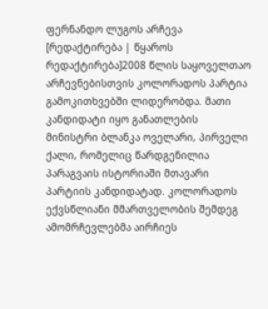ფერნანდო ლუგოს არჩევა
[რედაქტირება | წყაროს რედაქტირება]2008 წლის საყოველთაო არჩევნებისთვის კოლორადოს პარტია გამოკითხვებში ლიდერობდა. მათი კანდიდატი იყო განათლების მინისტრი ბლანკა ოველარი, პირველი ქალი, რომელიც წარდგენილია პარაგვაის ისტორიაში მთავარი პარტიის კანდიდატად. კოლორადოს ექვსწლიანი მმართველობის შემდეგ ამომრჩევლებმა აირჩიეს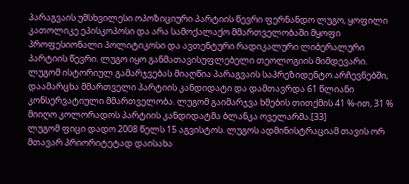პარაგვაის უმსხვილესი ოპოზიციური პარტიის წევრი ფერნანდო ლუგო, ყოფილი კათოლიკე ეპისკოპოსი და არა სამოქალაქო მმართველობაში მყოფი პროფესიონალი პოლიტიკოსი და ავთენტური რადიკალური ლიბერალური პარტიის წევრი. ლუგო იყო განმათავისუფლებელი თეოლოგიის მიმდევარი. ლუგომ ისტორიულ გამარჯვებას მიაღწია პარაგვაის საპრეზიდენტო არჩევნებში, დაამარცხა მმართველი პარტიის კანდიდატი და დამთავრდა 61 წლიანი კონსერვატიული მმართველობა. ლუგომ გაიმარჯვა ხმების თითქმის 41 %-ით, 31 % მიიღო კოლორადოს პარტიის კანდიდატმა ბლანკა ოველარმა.[33]
ლუგომ ფიცი დადო 2008 წელს 15 აგვისტოს. ლუგოს ადმინისტრაციამ თავის ორ მთავარ პრიორიტეტად დაისახა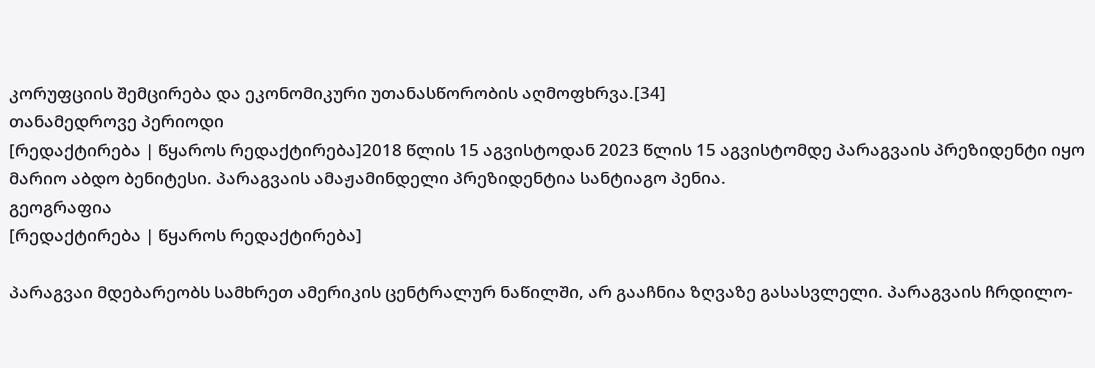კორუფციის შემცირება და ეკონომიკური უთანასწორობის აღმოფხრვა.[34]
თანამედროვე პერიოდი
[რედაქტირება | წყაროს რედაქტირება]2018 წლის 15 აგვისტოდან 2023 წლის 15 აგვისტომდე პარაგვაის პრეზიდენტი იყო მარიო აბდო ბენიტესი. პარაგვაის ამაჟამინდელი პრეზიდენტია სანტიაგო პენია.
გეოგრაფია
[რედაქტირება | წყაროს რედაქტირება]

პარაგვაი მდებარეობს სამხრეთ ამერიკის ცენტრალურ ნაწილში, არ გააჩნია ზღვაზე გასასვლელი. პარაგვაის ჩრდილო-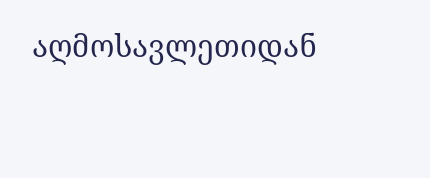აღმოსავლეთიდან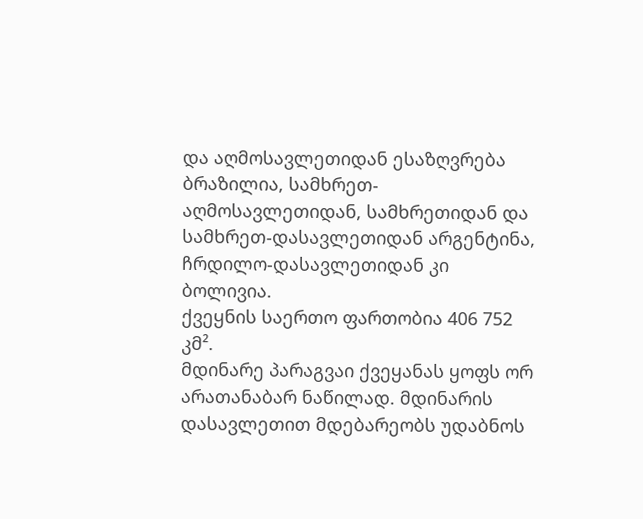და აღმოსავლეთიდან ესაზღვრება ბრაზილია, სამხრეთ-აღმოსავლეთიდან, სამხრეთიდან და სამხრეთ-დასავლეთიდან არგენტინა, ჩრდილო-დასავლეთიდან კი ბოლივია.
ქვეყნის საერთო ფართობია 406 752 კმ².
მდინარე პარაგვაი ქვეყანას ყოფს ორ არათანაბარ ნაწილად. მდინარის დასავლეთით მდებარეობს უდაბნოს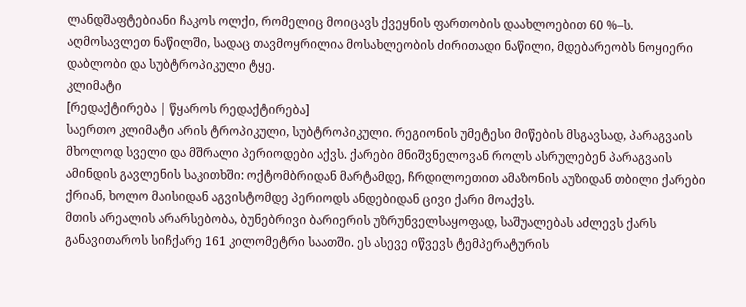ლანდშაფტებიანი ჩაკოს ოლქი, რომელიც მოიცავს ქვეყნის ფართობის დაახლოებით 60 %–ს. აღმოსავლეთ ნაწილში, სადაც თავმოყრილია მოსახლეობის ძირითადი ნაწილი, მდებარეობს ნოყიერი დაბლობი და სუბტროპიკული ტყე.
კლიმატი
[რედაქტირება | წყაროს რედაქტირება]
საერთო კლიმატი არის ტროპიკული, სუბტროპიკული. რეგიონის უმეტესი მიწების მსგავსად, პარაგვაის მხოლოდ სველი და მშრალი პერიოდები აქვს. ქარები მნიშვნელოვან როლს ასრულებენ პარაგვაის ამინდის გავლენის საკითხში: ოქტომბრიდან მარტამდე, ჩრდილოეთით ამაზონის აუზიდან თბილი ქარები ქრიან, ხოლო მაისიდან აგვისტომდე პერიოდს ანდებიდან ცივი ქარი მოაქვს.
მთის არეალის არარსებობა, ბუნებრივი ბარიერის უზრუნველსაყოფად, საშუალებას აძლევს ქარს განავითაროს სიჩქარე 161 კილომეტრი საათში. ეს ასევე იწვევს ტემპერატურის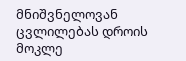მნიშვნელოვან ცვლილებას დროის მოკლე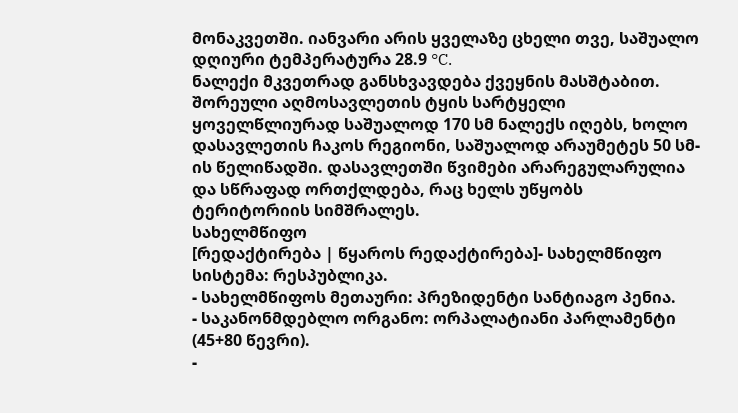მონაკვეთში. იანვარი არის ყველაზე ცხელი თვე, საშუალო დღიური ტემპერატურა 28.9 °C.
ნალექი მკვეთრად განსხვავდება ქვეყნის მასშტაბით. შორეული აღმოსავლეთის ტყის სარტყელი ყოველწლიურად საშუალოდ 170 სმ ნალექს იღებს, ხოლო დასავლეთის ჩაკოს რეგიონი, საშუალოდ არაუმეტეს 50 სმ-ის წელიწადში. დასავლეთში წვიმები არარეგულარულია და სწრაფად ორთქლდება, რაც ხელს უწყობს ტერიტორიის სიმშრალეს.
სახელმწიფო
[რედაქტირება | წყაროს რედაქტირება]- სახელმწიფო სისტემა: რესპუბლიკა.
- სახელმწიფოს მეთაური: პრეზიდენტი სანტიაგო პენია.
- საკანონმდებლო ორგანო: ორპალატიანი პარლამენტი (45+80 წევრი).
-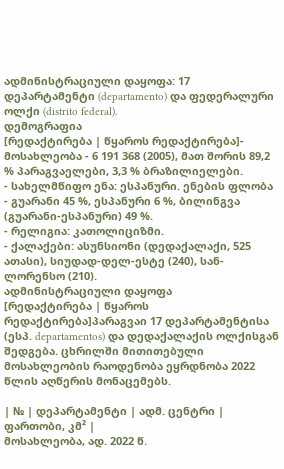ადმინისტრაციული დაყოფა: 17 დეპარტამენტი (departamento) და ფედერალური ოლქი (distrito federal).
დემოგრაფია
[რედაქტირება | წყაროს რედაქტირება]- მოსახლეობა - 6 191 368 (2005), მათ შორის 89,2 % პარაგვაელები, 3,3 % ბრაზილიელები.
- სახელმწიფო ენა: ესპანური. ენების ფლობა - გუარანი 45 %, ესპანური 6 %, ბილინგვა (გუარანი-ესპანური) 49 %.
- რელიგია: კათოლიციზმი.
- ქალაქები: ასუნსიონი (დედაქალაქი, 525 ათასი), სიუდად-დელ-ესტე (240), სან-ლორენსო (210).
ადმინისტრაციული დაყოფა
[რედაქტირება | წყაროს რედაქტირება]პარაგვაი 17 დეპარტამენტისა (ესპ. departamentos) და დედაქალაქის ოლქისგან შედგება. ცხრილში მითითებული მოსახლეობის რაოდენობა ეყრდნობა 2022 წლის აღწერის მონაცემებს.

| № | დეპარტამენტი | ადმ. ცენტრი | ფართობი, კმ² |
მოსახლეობა, ად. 2022 წ.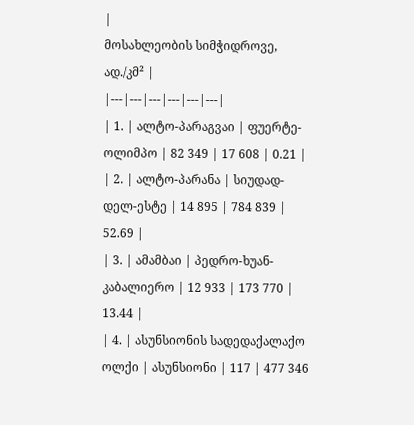|
მოსახლეობის სიმჭიდროვე, ად./კმ² |
|---|---|---|---|---|---|
| 1. | ალტო-პარაგვაი | ფუერტე-ოლიმპო | 82 349 | 17 608 | 0.21 |
| 2. | ალტო-პარანა | სიუდად-დელ-ესტე | 14 895 | 784 839 | 52.69 |
| 3. | ამამბაი | პედრო-ხუან-კაბალიერო | 12 933 | 173 770 | 13.44 |
| 4. | ასუნსიონის სადედაქალაქო ოლქი | ასუნსიონი | 117 | 477 346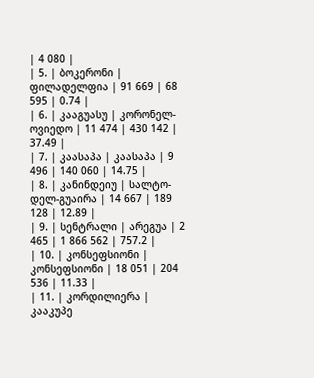| 4 080 |
| 5. | ბოკერონი | ფილადელფია | 91 669 | 68 595 | 0.74 |
| 6. | კააგუასუ | კორონელ-ოვიედო | 11 474 | 430 142 | 37.49 |
| 7. | კაასაპა | კაასაპა | 9 496 | 140 060 | 14.75 |
| 8. | კანინდეიუ | სალტო-დელ-გუაირა | 14 667 | 189 128 | 12.89 |
| 9. | სენტრალი | არეგუა | 2 465 | 1 866 562 | 757.2 |
| 10. | კონსეფსიონი | კონსეფსიონი | 18 051 | 204 536 | 11.33 |
| 11. | კორდილიერა | კააკუპე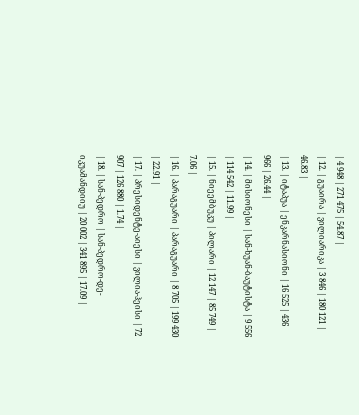| 4 948 | 271 475 | 54.87 |
| 12. | გუაირა | ვილიარიკა | 3 846 | 180 121 | 46.83 |
| 13. | იტაპუა | ენკარნასიონი | 16 525 | 436 966 | 26.44 |
| 14. | მისიონესი | სან-ხუან-ბაუტისტა | 9 556 | 114 542 | 11.99 |
| 15. | ნიეემბუკუ | პილარი | 12 147 | 85 749 | 7.06 |
| 16. | პარაგუარი | პარაგუარი | 8 705 | 199 430 | 22.91 |
| 17. | პრესიდენტე-აიესი | ვილია-ჰეისი | 72 907 | 126 880 | 1.74 |
| 18. | სან-პედრო | სან-პედრო-დე-იკუამანდიიუ | 20 002 | 341 895 | 17.09 |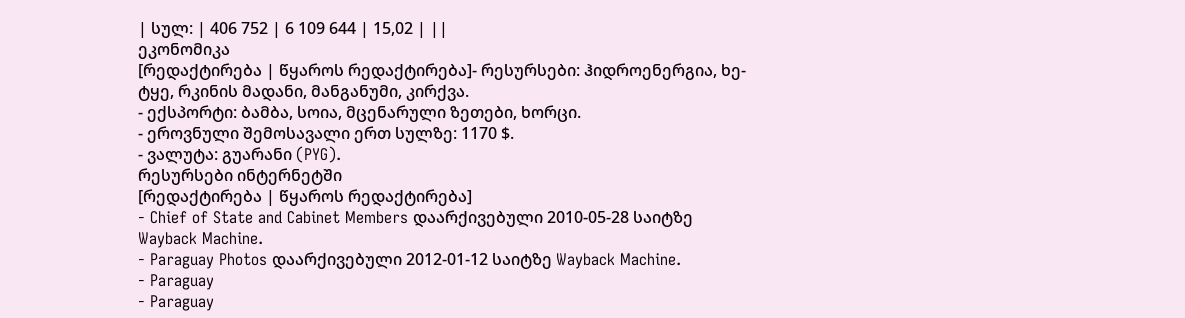| სულ: | 406 752 | 6 109 644 | 15,02 | ||
ეკონომიკა
[რედაქტირება | წყაროს რედაქტირება]- რესურსები: ჰიდროენერგია, ხე-ტყე, რკინის მადანი, მანგანუმი, კირქვა.
- ექსპორტი: ბამბა, სოია, მცენარული ზეთები, ხორცი.
- ეროვნული შემოსავალი ერთ სულზე: 1170 $.
- ვალუტა: გუარანი (PYG).
რესურსები ინტერნეტში
[რედაქტირება | წყაროს რედაქტირება]
- Chief of State and Cabinet Members დაარქივებული 2010-05-28 საიტზე Wayback Machine.
- Paraguay Photos დაარქივებული 2012-01-12 საიტზე Wayback Machine.
- Paraguay
- Paraguay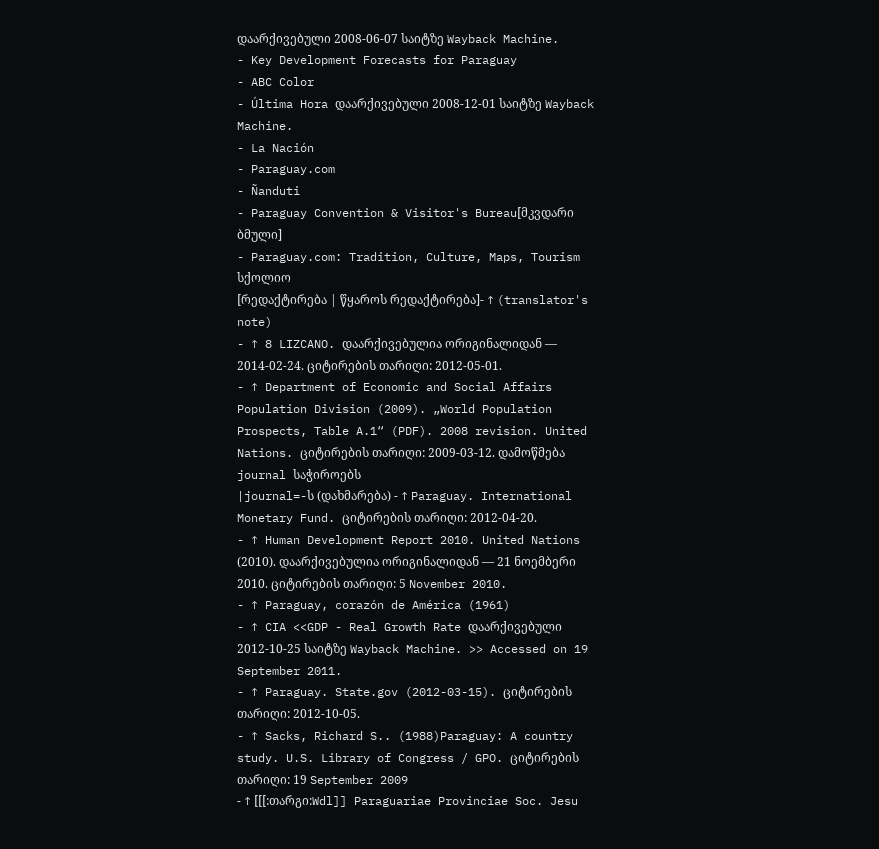დაარქივებული 2008-06-07 საიტზე Wayback Machine.
- Key Development Forecasts for Paraguay
- ABC Color
- Última Hora დაარქივებული 2008-12-01 საიტზე Wayback Machine.
- La Nación
- Paraguay.com
- Ñanduti
- Paraguay Convention & Visitor's Bureau[მკვდარი ბმული]
- Paraguay.com: Tradition, Culture, Maps, Tourism
სქოლიო
[რედაქტირება | წყაროს რედაქტირება]- ↑ (translator's note)
- ↑ 8 LIZCANO. დაარქივებულია ორიგინალიდან — 2014-02-24. ციტირების თარიღი: 2012-05-01.
- ↑ Department of Economic and Social Affairs Population Division (2009). „World Population Prospects, Table A.1“ (PDF). 2008 revision. United Nations. ციტირების თარიღი: 2009-03-12. დამოწმება journal საჭიროებს
|journal=-ს (დახმარება) - ↑ Paraguay. International Monetary Fund. ციტირების თარიღი: 2012-04-20.
- ↑ Human Development Report 2010. United Nations (2010). დაარქივებულია ორიგინალიდან — 21 ნოემბერი 2010. ციტირების თარიღი: 5 November 2010.
- ↑ Paraguay, corazón de América (1961)
- ↑ CIA <<GDP - Real Growth Rate დაარქივებული 2012-10-25 საიტზე Wayback Machine. >> Accessed on 19 September 2011.
- ↑ Paraguay. State.gov (2012-03-15). ციტირების თარიღი: 2012-10-05.
- ↑ Sacks, Richard S.. (1988)Paraguay: A country study. U.S. Library of Congress / GPO. ციტირების თარიღი: 19 September 2009
- ↑ [[[:თარგი:Wdl]] Paraguariae Provinciae Soc. Jesu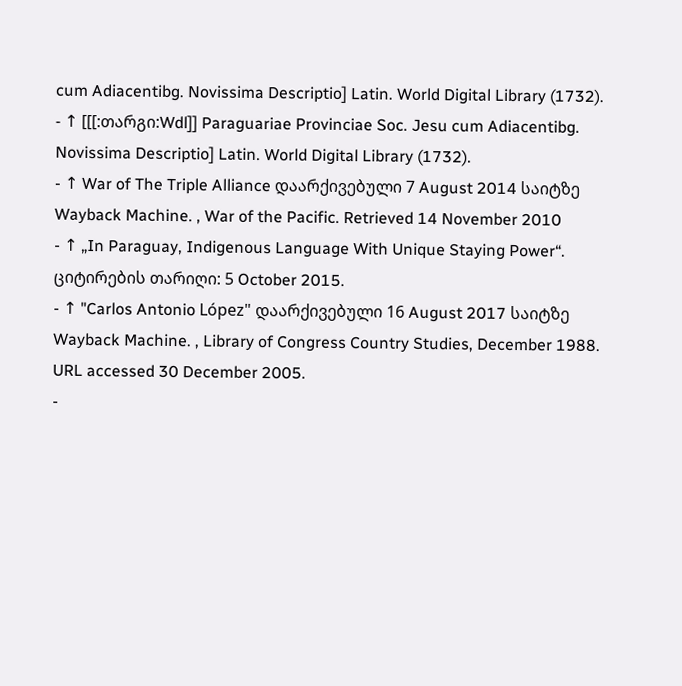cum Adiacentibg. Novissima Descriptio] Latin. World Digital Library (1732).
- ↑ [[[:თარგი:Wdl]] Paraguariae Provinciae Soc. Jesu cum Adiacentibg. Novissima Descriptio] Latin. World Digital Library (1732).
- ↑ War of The Triple Alliance დაარქივებული 7 August 2014 საიტზე Wayback Machine. , War of the Pacific. Retrieved 14 November 2010
- ↑ „In Paraguay, Indigenous Language With Unique Staying Power“. ციტირების თარიღი: 5 October 2015.
- ↑ "Carlos Antonio López" დაარქივებული 16 August 2017 საიტზე Wayback Machine. , Library of Congress Country Studies, December 1988. URL accessed 30 December 2005.
-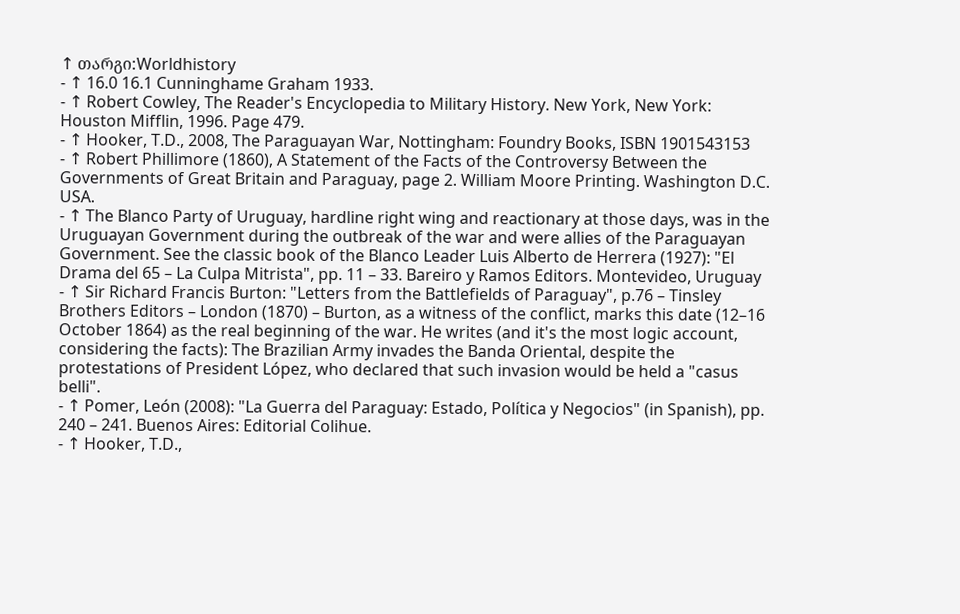↑ თარგი:Worldhistory
- ↑ 16.0 16.1 Cunninghame Graham 1933.
- ↑ Robert Cowley, The Reader's Encyclopedia to Military History. New York, New York: Houston Mifflin, 1996. Page 479.
- ↑ Hooker, T.D., 2008, The Paraguayan War, Nottingham: Foundry Books, ISBN 1901543153
- ↑ Robert Phillimore (1860), A Statement of the Facts of the Controversy Between the Governments of Great Britain and Paraguay, page 2. William Moore Printing. Washington D.C. USA.
- ↑ The Blanco Party of Uruguay, hardline right wing and reactionary at those days, was in the Uruguayan Government during the outbreak of the war and were allies of the Paraguayan Government. See the classic book of the Blanco Leader Luis Alberto de Herrera (1927): "El Drama del 65 – La Culpa Mitrista", pp. 11 – 33. Bareiro y Ramos Editors. Montevideo, Uruguay
- ↑ Sir Richard Francis Burton: "Letters from the Battlefields of Paraguay", p.76 – Tinsley Brothers Editors – London (1870) – Burton, as a witness of the conflict, marks this date (12–16 October 1864) as the real beginning of the war. He writes (and it's the most logic account, considering the facts): The Brazilian Army invades the Banda Oriental, despite the protestations of President López, who declared that such invasion would be held a "casus belli".
- ↑ Pomer, León (2008): "La Guerra del Paraguay: Estado, Política y Negocios" (in Spanish), pp. 240 – 241. Buenos Aires: Editorial Colihue.
- ↑ Hooker, T.D.,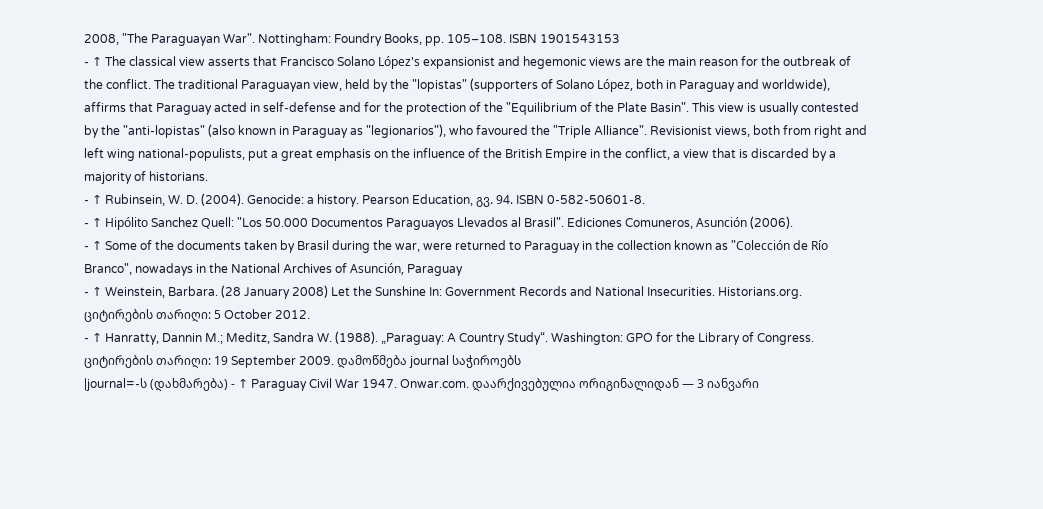2008, "The Paraguayan War". Nottingham: Foundry Books, pp. 105–108. ISBN 1901543153
- ↑ The classical view asserts that Francisco Solano López's expansionist and hegemonic views are the main reason for the outbreak of the conflict. The traditional Paraguayan view, held by the "lopistas" (supporters of Solano López, both in Paraguay and worldwide), affirms that Paraguay acted in self-defense and for the protection of the "Equilibrium of the Plate Basin". This view is usually contested by the "anti-lopistas" (also known in Paraguay as "legionarios"), who favoured the "Triple Alliance". Revisionist views, both from right and left wing national-populists, put a great emphasis on the influence of the British Empire in the conflict, a view that is discarded by a majority of historians.
- ↑ Rubinsein, W. D. (2004). Genocide: a history. Pearson Education, გვ. 94. ISBN 0-582-50601-8.
- ↑ Hipólito Sanchez Quell: "Los 50.000 Documentos Paraguayos Llevados al Brasil". Ediciones Comuneros, Asunción (2006).
- ↑ Some of the documents taken by Brasil during the war, were returned to Paraguay in the collection known as "Colección de Río Branco", nowadays in the National Archives of Asunción, Paraguay
- ↑ Weinstein, Barbara. (28 January 2008) Let the Sunshine In: Government Records and National Insecurities. Historians.org. ციტირების თარიღი: 5 October 2012.
- ↑ Hanratty, Dannin M.; Meditz, Sandra W. (1988). „Paraguay: A Country Study“. Washington: GPO for the Library of Congress. ციტირების თარიღი: 19 September 2009. დამოწმება journal საჭიროებს
|journal=-ს (დახმარება) - ↑ Paraguay Civil War 1947. Onwar.com. დაარქივებულია ორიგინალიდან — 3 იანვარი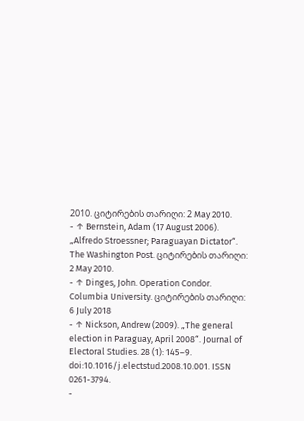2010. ციტირების თარიღი: 2 May 2010.
- ↑ Bernstein, Adam (17 August 2006). „Alfredo Stroessner; Paraguayan Dictator“. The Washington Post. ციტირების თარიღი: 2 May 2010.
- ↑ Dinges, John. Operation Condor. Columbia University. ციტირების თარიღი: 6 July 2018
- ↑ Nickson, Andrew (2009). „The general election in Paraguay, April 2008“. Journal of Electoral Studies. 28 (1): 145–9. doi:10.1016/j.electstud.2008.10.001. ISSN 0261-3794.
-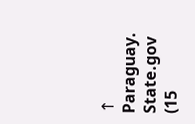↑ Paraguay. State.gov (15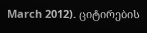March 2012). ციტირების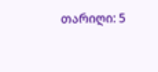თარიღი: 5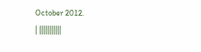October 2012.
| |||||||||||